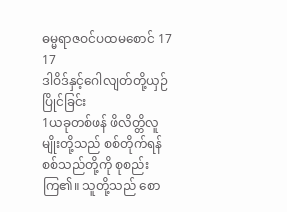ဓမ္မရာဇဝင်ပထမစောင် 17
17
ဒါဝိဒ်နှင့်ဂေါလျတ်တို့ယှဉ်ပြိုင်ခြင်း
1ယခုတစ်ဖန် ဖိလိတ္တိလူမျိုးတို့သည် စစ်တိုက်ရန် စစ်သည်တို့ကို စုစည်းကြ၏။ သူတို့သည် စော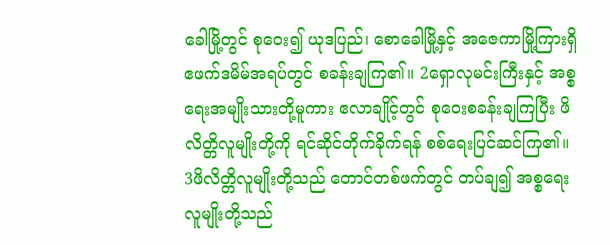ခေါမြို့တွင် စုဝေး၍ ယုဒပြည်၊ စောခေါမြို့နှင့် အဇေကာမြို့ကြားရှိဧဖက်ဒမိမ်အရပ်တွင် စခန်းချကြ၏။ 2ရှောလုမင်းကြီးနှင့် အစ္စရေးအမျိုးသားတို့မူကား ဧလာချိုင့်တွင် စုဝေးစခန်းချကြပြီး ဖိလိတ္တိလူမျိုးတို့ကို ရင်ဆိုင်တိုက်ခိုက်ရန် စစ်ရေးပြင်ဆင်ကြ၏။
3ဖိလိတ္တိလူမျိုးတို့သည် တောင်တစ်ဖက်တွင် တပ်ချ၍ အစ္စရေးလူမျိုးတို့သည်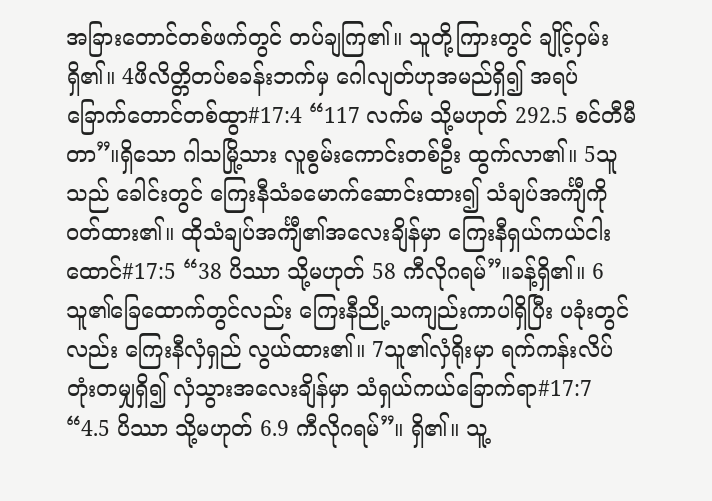အခြားတောင်တစ်ဖက်တွင် တပ်ချကြ၏။ သူတို့ကြားတွင် ချိုင့်ဝှမ်းရှိ၏။ 4ဖိလိတ္တိတပ်စခန်းဘက်မှ ဂေါလျတ်ဟုအမည်ရှိ၍ အရပ်ခြောက်တောင်တစ်ထွာ#17:4 “117 လက်မ သို့မဟုတ် 292.5 စင်တီမီတာ”။ရှိသော ဂါသမြို့သား လူစွမ်းကောင်းတစ်ဦး ထွက်လာ၏။ 5သူသည် ခေါင်းတွင် ကြေးနီသံခမောက်ဆောင်းထား၍ သံချပ်အင်္ကျီကို ဝတ်ထား၏။ ထိုသံချပ်အင်္ကျီ၏အလေးချိန်မှာ ကြေးနီရှယ်ကယ်ငါးထောင်#17:5 “38 ပိဿာ သို့မဟုတ် 58 ကီလိုဂရမ်”။ခန့်ရှိ၏။ 6သူ၏ခြေထောက်တွင်လည်း ကြေးနီညို့သကျည်းကာပါရှိပြီး ပခုံးတွင်လည်း ကြေးနီလှံရှည် လွယ်ထား၏။ 7သူ၏လှံရိုးမှာ ရက်ကန်းလိပ်တုံးတမျှရှိ၍ လှံသွားအလေးချိန်မှာ သံရှယ်ကယ်ခြောက်ရာ#17:7 “4.5 ပိဿာ သို့မဟုတ် 6.9 ကီလိုဂရမ်”။ ရှိ၏။ သူ့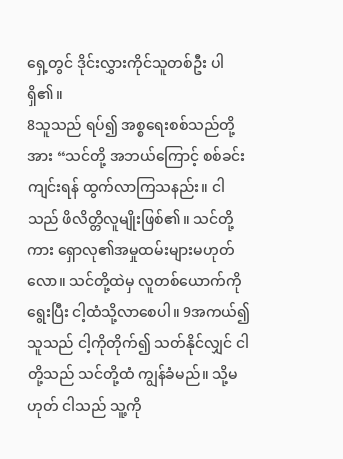ရှေ့တွင် ဒိုင်းလွှားကိုင်သူတစ်ဦး ပါရှိ၏။
8သူသည် ရပ်၍ အစ္စရေးစစ်သည်တို့အား “သင်တို့ အဘယ်ကြောင့် စစ်ခင်းကျင်းရန် ထွက်လာကြသနည်း။ ငါသည် ဖိလိတ္တိလူမျိုးဖြစ်၏။ သင်တို့ကား ရှောလု၏အမှုထမ်းများမဟုတ်လော။ သင်တို့ထဲမှ လူတစ်ယောက်ကိုရွေးပြီး ငါ့ထံသို့လာစေပါ။ 9အကယ်၍ သူသည် ငါ့ကိုတိုက်၍ သတ်နိုင်လျှင် ငါတို့သည် သင်တို့ထံ ကျွန်ခံမည်။ သို့မဟုတ် ငါသည် သူ့ကို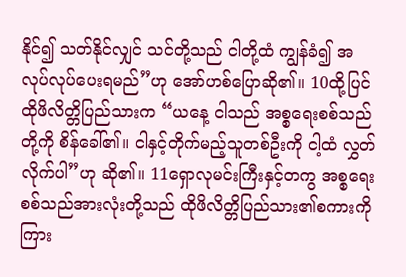နိုင်၍ သတ်နိုင်လျှင် သင်တို့သည် ငါတို့ထံ ကျွန်ခံ၍ အလုပ်လုပ်ပေးရမည်”ဟု အော်ဟစ်ပြောဆို၏။ 10ထို့ပြင် ထိုဖိလိတ္တိပြည်သားက “ယနေ့ ငါသည် အစ္စရေးစစ်သည်တို့ကို စိန်ခေါ်၏။ ငါနှင့်တိုက်မည့်သူတစ်ဦးကို ငါ့ထံ လွှတ်လိုက်ပါ”ဟု ဆို၏။ 11ရှောလုမင်းကြီးနှင့်တကွ အစ္စရေးစစ်သည်အားလုံးတို့သည် ထိုဖိလိတ္တိပြည်သား၏စကားကို ကြား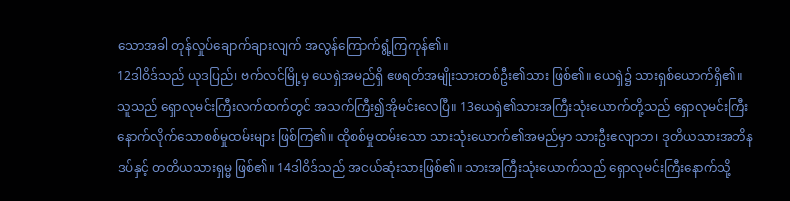သောအခါ တုန်လှုပ်ချောက်ချားလျက် အလွန်ကြောက်ရွံ့ကြကုန်၏။
12ဒါဝိဒ်သည် ယုဒပြည်၊ ဗက်လင်မြို့မှ ယေရှဲအမည်ရှိ ဧဖရတ်အမျိုးသားတစ်ဦး၏သား ဖြစ်၏။ ယေရှဲ၌ သားရှစ်ယောက်ရှိ၏။ သူသည် ရှောလုမင်းကြီးလက်ထက်တွင် အသက်ကြီး၍အိုမင်းလေပြီ။ 13ယေရှဲ၏သားအကြီးသုံးယောက်တို့သည် ရှောလုမင်းကြီးနောက်လိုက်သောစစ်မှုထမ်းများ ဖြစ်ကြ၏။ ထိုစစ်မှုထမ်းသော သားသုံးယောက်၏အမည်မှာ သားဦးဧလျာဘ၊ ဒုတိယသားအဘိနဒပ်နှင့် တတိယသားရှမ္မ ဖြစ်၏။ 14ဒါဝိဒ်သည် အငယ်ဆုံးသားဖြစ်၏။ သားအကြီးသုံးယောက်သည် ရှောလုမင်းကြီးနောက်သို့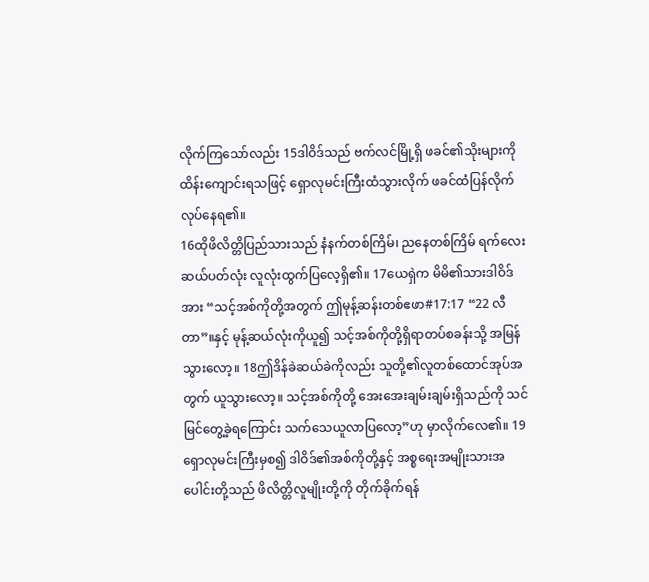လိုက်ကြသော်လည်း 15ဒါဝိဒ်သည် ဗက်လင်မြို့ရှိ ဖခင်၏သိုးများကိုထိန်းကျောင်းရသဖြင့် ရှောလုမင်းကြီးထံသွားလိုက် ဖခင်ထံပြန်လိုက်လုပ်နေရ၏။
16ထိုဖိလိတ္တိပြည်သားသည် နံနက်တစ်ကြိမ်၊ ညနေတစ်ကြိမ် ရက်လေးဆယ်ပတ်လုံး လူလုံးထွက်ပြလေ့ရှိ၏။ 17ယေရှဲက မိမိ၏သားဒါဝိဒ်အား “သင့်အစ်ကိုတို့အတွက် ဤမုန့်ဆန်းတစ်ဧဖာ#17:17 “22 လီတာ”။နှင့် မုန့်ဆယ်လုံးကိုယူ၍ သင့်အစ်ကိုတို့ရှိရာတပ်စခန်းသို့ အမြန်သွားလော့။ 18ဤဒိန်ခဲဆယ်ခဲကိုလည်း သူတို့၏လူတစ်ထောင်အုပ်အတွက် ယူသွားလော့။ သင့်အစ်ကိုတို့ အေးအေးချမ်းချမ်းရှိသည်ကို သင်မြင်တွေ့ခဲ့ရကြောင်း သက်သေယူလာပြလော့”ဟု မှာလိုက်လေ၏။ 19ရှောလုမင်းကြီးမှစ၍ ဒါဝိဒ်၏အစ်ကိုတို့နှင့် အစ္စရေးအမျိုးသားအပေါင်းတို့သည် ဖိလိတ္တိလူမျိုးတို့ကို တိုက်ခိုက်ရန်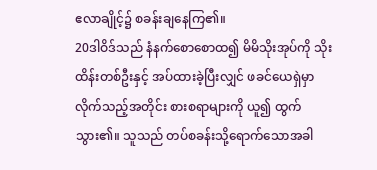ဧလာချိုင့်၌ စခန်းချနေကြ၏။
20ဒါဝိဒ်သည် နံနက်စောစောထ၍ မိမိသိုးအုပ်ကို သိုးထိန်းတစ်ဦးနှင့် အပ်ထားခဲ့ပြီးလျှင် ဖခင်ယေရှဲမှာလိုက်သည့်အတိုင်း စားစရာများကို ယူ၍ ထွက်သွား၏။ သူသည် တပ်စခန်းသို့ရောက်သောအခါ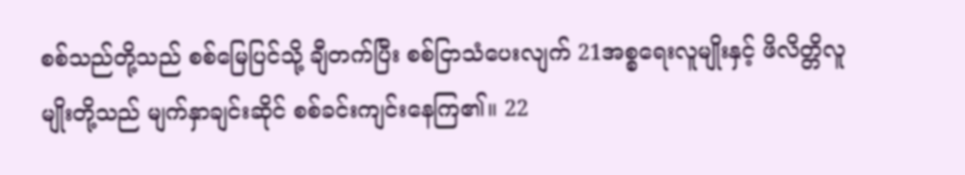စစ်သည်တို့သည် စစ်မြေပြင်သို့ ချီတက်ပြီး စစ်ငြာသံပေးလျက် 21အစ္စရေးလူမျိုးနှင့် ဖိလိတ္တိလူမျိုးတို့သည် မျက်နှာချင်းဆိုင် စစ်ခင်းကျင်းနေကြ၏။ 22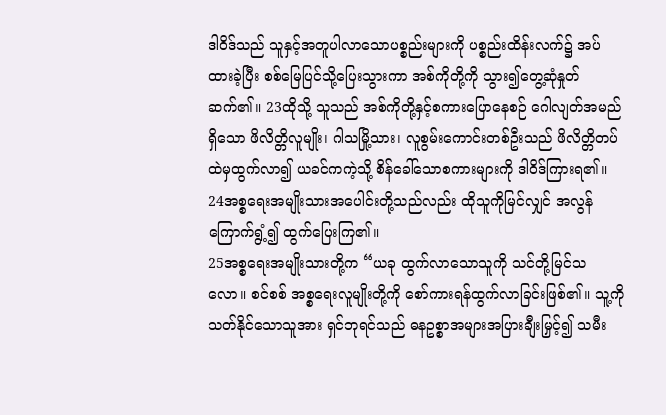ဒါဝိဒ်သည် သူနှင့်အတူပါလာသောပစ္စည်းများကို ပစ္စည်းထိန်းလက်၌ အပ်ထားခဲ့ပြီး စစ်မြေပြင်သို့ပြေးသွားကာ အစ်ကိုတို့ကို သွား၍တွေ့ဆုံနှုတ်ဆက်၏။ 23ထိုသို့ သူသည် အစ်ကိုတို့နှင့်စကားပြောနေစဉ် ဂေါလျတ်အမည်ရှိသော ဖိလိတ္တိလူမျိုး၊ ဂါသမြို့သား၊ လူစွမ်းကောင်းတစ်ဦးသည် ဖိလိတ္တိတပ်ထဲမှထွက်လာ၍ ယခင်ကကဲ့သို့ စိန်ခေါ်သောစကားများကို ဒါဝိဒ်ကြားရ၏။ 24အစ္စရေးအမျိုးသားအပေါင်းတို့သည်လည်း ထိုသူကိုမြင်လျှင် အလွန်ကြောက်ရွံ့၍ ထွက်ပြေးကြ၏။
25အစ္စရေးအမျိုးသားတို့က “ယခု ထွက်လာသောသူကို သင်တို့မြင်သလော။ စင်စစ် အစ္စရေးလူမျိုးတို့ကို စော်ကားရန်ထွက်လာခြင်းဖြစ်၏။ သူ့ကိုသတ်နိုင်သောသူအား ရှင်ဘုရင်သည် ဓနဥစ္စာအများအပြားချီးမြှင့်၍ သမီး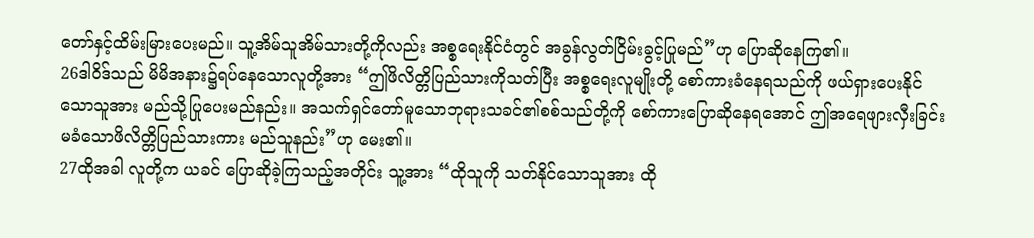တော်နှင့်ထိမ်းမြားပေးမည်။ သူ့အိမ်သူအိမ်သားတို့ကိုလည်း အစ္စရေးနိုင်ငံတွင် အခွန်လွတ်ငြိမ်းခွင့်ပြုမည်”ဟု ပြောဆိုနေကြ၏။
26ဒါဝိဒ်သည် မိမိအနား၌ရပ်နေသောလူတို့အား “ဤဖိလိတ္တိပြည်သားကိုသတ်ပြီး အစ္စရေးလူမျိုးတို့ စော်ကားခံနေရသည်ကို ဖယ်ရှားပေးနိုင်သောသူအား မည်သို့ပြုပေးမည်နည်း။ အသက်ရှင်တော်မူသောဘုရားသခင်၏စစ်သည်တို့ကို စော်ကားပြောဆိုနေရအောင် ဤအရေဖျားလှီးခြင်းမခံသောဖိလိတ္တိပြည်သားကား မည်သူနည်း”ဟု မေး၏။
27ထိုအခါ လူတို့က ယခင် ပြောဆိုခဲ့ကြသည့်အတိုင်း သူ့အား “ထိုသူကို သတ်နိုင်သောသူအား ထို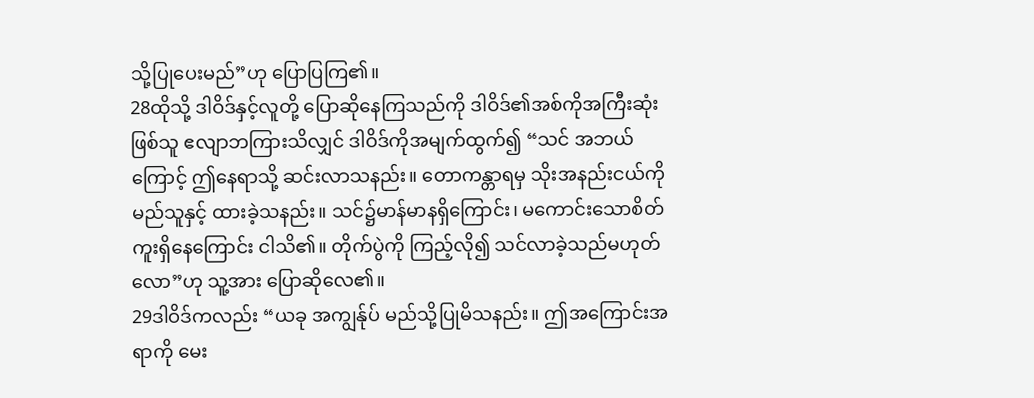သို့ပြုပေးမည်”ဟု ပြောပြကြ၏။
28ထိုသို့ ဒါဝိဒ်နှင့်လူတို့ ပြောဆိုနေကြသည်ကို ဒါဝိဒ်၏အစ်ကိုအကြီးဆုံးဖြစ်သူ ဧလျာဘကြားသိလျှင် ဒါဝိဒ်ကိုအမျက်ထွက်၍ “သင် အဘယ်ကြောင့် ဤနေရာသို့ ဆင်းလာသနည်း။ တောကန္တာရမှ သိုးအနည်းငယ်ကို မည်သူနှင့် ထားခဲ့သနည်း။ သင်၌မာန်မာနရှိကြောင်း၊ မကောင်းသောစိတ်ကူးရှိနေကြောင်း ငါသိ၏။ တိုက်ပွဲကို ကြည့်လို၍ သင်လာခဲ့သည်မဟုတ်လော”ဟု သူ့အား ပြောဆိုလေ၏။
29ဒါဝိဒ်ကလည်း “ယခု အကျွန်ုပ် မည်သို့ပြုမိသနည်း။ ဤအကြောင်းအရာကို မေး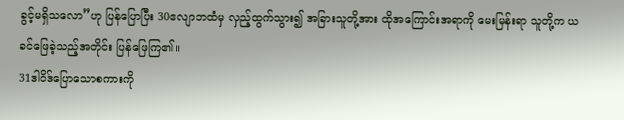ခွင့်မရှိသလော”ဟု ပြန်ပြောပြီး 30ဧလျာဘထံမှ လှည့်ထွက်သွား၍ အခြားသူတို့အား ထိုအကြောင်းအရာကို မေးမြန်းရာ သူတို့က ယခင်ဖြေခဲ့သည့်အတိုင်း ပြန်ဖြေကြ၏။
31ဒါဝိဒ်ပြောသောစကားကို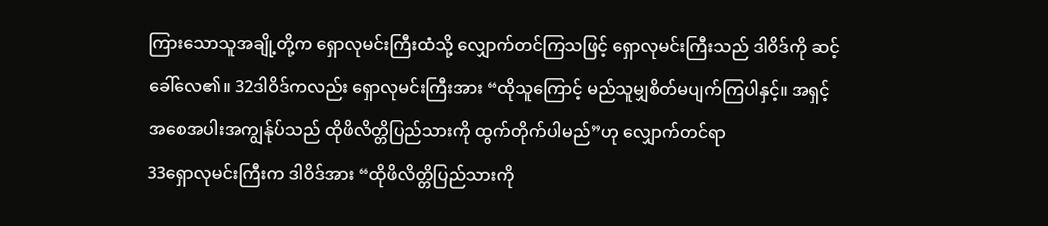ကြားသောသူအချို့တို့က ရှောလုမင်းကြီးထံသို့ လျှောက်တင်ကြသဖြင့် ရှောလုမင်းကြီးသည် ဒါဝိဒ်ကို ဆင့်ခေါ်လေ၏။ 32ဒါဝိဒ်ကလည်း ရှောလုမင်းကြီးအား “ထိုသူကြောင့် မည်သူမျှစိတ်မပျက်ကြပါနှင့်။ အရှင့်အစေအပါးအကျွန်ုပ်သည် ထိုဖိလိတ္တိပြည်သားကို ထွက်တိုက်ပါမည်”ဟု လျှောက်တင်ရာ
33ရှောလုမင်းကြီးက ဒါဝိဒ်အား “ထိုဖိလိတ္တိပြည်သားကို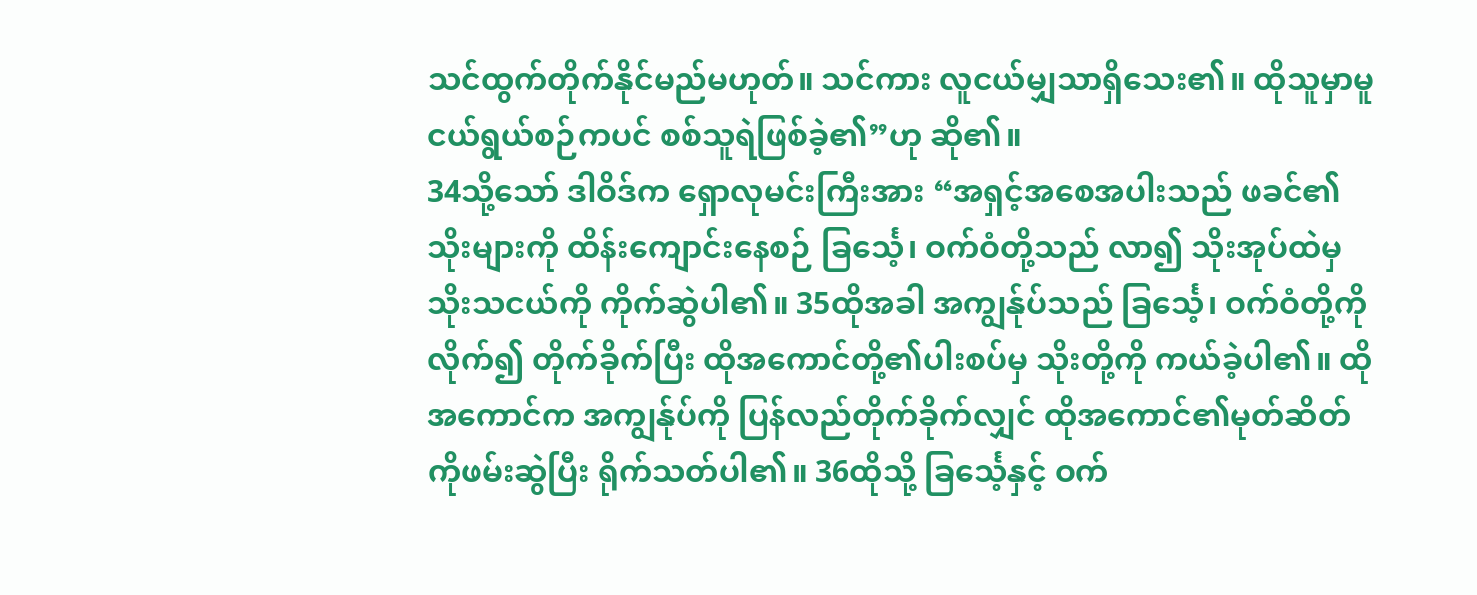သင်ထွက်တိုက်နိုင်မည်မဟုတ်။ သင်ကား လူငယ်မျှသာရှိသေး၏။ ထိုသူမှာမူ ငယ်ရွယ်စဉ်ကပင် စစ်သူရဲဖြစ်ခဲ့၏”ဟု ဆို၏။
34သို့သော် ဒါဝိဒ်က ရှောလုမင်းကြီးအား “အရှင့်အစေအပါးသည် ဖခင်၏သိုးများကို ထိန်းကျောင်းနေစဉ် ခြင်္သေ့၊ ဝက်ဝံတို့သည် လာ၍ သိုးအုပ်ထဲမှ သိုးသငယ်ကို ကိုက်ဆွဲပါ၏။ 35ထိုအခါ အကျွန်ုပ်သည် ခြင်္သေ့၊ ဝက်ဝံတို့ကို လိုက်၍ တိုက်ခိုက်ပြီး ထိုအကောင်တို့၏ပါးစပ်မှ သိုးတို့ကို ကယ်ခဲ့ပါ၏။ ထိုအကောင်က အကျွန်ုပ်ကို ပြန်လည်တိုက်ခိုက်လျှင် ထိုအကောင်၏မုတ်ဆိတ်ကိုဖမ်းဆွဲပြီး ရိုက်သတ်ပါ၏။ 36ထိုသို့ ခြင်္သေ့နှင့် ဝက်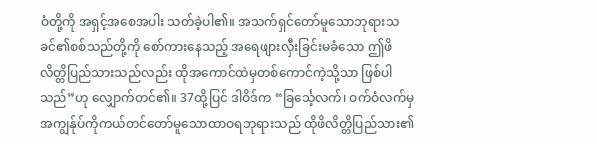ဝံတို့ကို အရှင့်အစေအပါး သတ်ခဲ့ပါ၏။ အသက်ရှင်တော်မူသောဘုရားသခင်၏စစ်သည်တို့ကို စော်ကားနေသည့် အရေဖျားလှီးခြင်းမခံသော ဤဖိလိတ္တိပြည်သားသည်လည်း ထိုအကောင်ထဲမှတစ်ကောင်ကဲ့သို့သာ ဖြစ်ပါသည်”ဟု လျှောက်တင်၏။ 37ထို့ပြင် ဒါဝိဒ်က “ခြင်္သေ့လက်၊ ဝက်ဝံလက်မှ အကျွန်ုပ်ကိုကယ်တင်တော်မူသောထာဝရဘုရားသည် ထိုဖိလိတ္တိပြည်သား၏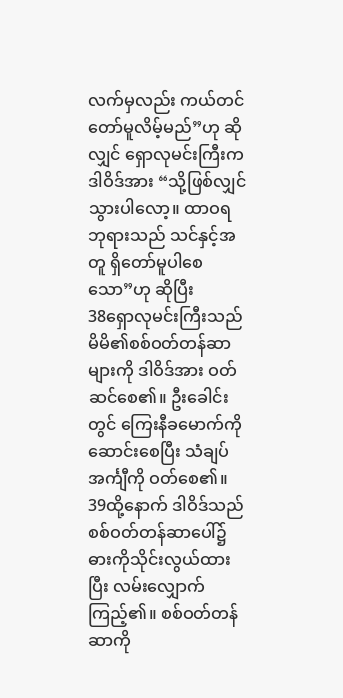လက်မှလည်း ကယ်တင်တော်မူလိမ့်မည်”ဟု ဆိုလျှင် ရှောလုမင်းကြီးက ဒါဝိဒ်အား “သို့ဖြစ်လျှင် သွားပါလော့။ ထာဝရဘုရားသည် သင်နှင့်အတူ ရှိတော်မူပါစေသော”ဟု ဆိုပြီး
38ရှောလုမင်းကြီးသည် မိမိ၏စစ်ဝတ်တန်ဆာများကို ဒါဝိဒ်အား ဝတ်ဆင်စေ၏။ ဦးခေါင်းတွင် ကြေးနီခမောက်ကိုဆောင်းစေပြီး သံချပ်အင်္ကျီကို ဝတ်စေ၏။ 39ထို့နောက် ဒါဝိဒ်သည် စစ်ဝတ်တန်ဆာပေါ်၌ ဓားကိုသိုင်းလွယ်ထားပြီး လမ်းလျှောက်ကြည့်၏။ စစ်ဝတ်တန်ဆာကို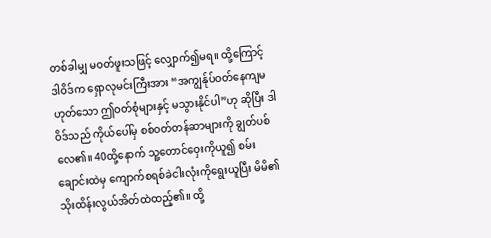တစ်ခါမျှ မဝတ်ဖူးသဖြင့် လျှောက်၍မရ။ ထို့ကြောင့် ဒါဝိဒ်က ရှောလုမင်းကြီးအား “အကျွန်ုပ်ဝတ်နေကျမဟုတ်သော ဤဝတ်စုံများနှင့် မသွားနိုင်ပါ”ဟု ဆိုပြီး ဒါဝိဒ်သည် ကိုယ်ပေါ်မှ စစ်ဝတ်တန်ဆာများကို ချွတ်ပစ်လေ၏။ 40ထို့နောက် သူ့တောင်ဝှေးကိုယူ၍ စမ်းချောင်းထဲမှ ကျောက်စရစ်ခဲငါးလုံးကိုရွေးယူပြီး မိမိ၏သိုးထိန်းလွယ်အိတ်ထဲထည့်၏။ ထို့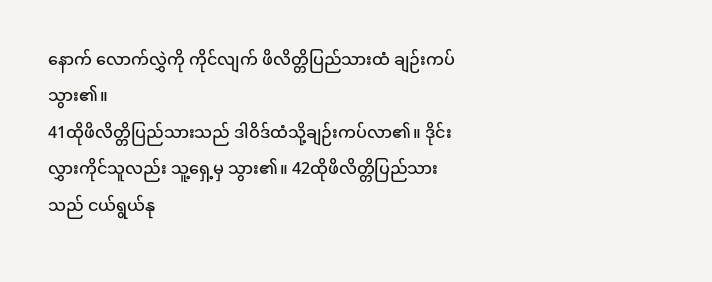နောက် လောက်လွှဲကို ကိုင်လျက် ဖိလိတ္တိပြည်သားထံ ချဉ်းကပ်သွား၏။
41ထိုဖိလိတ္တိပြည်သားသည် ဒါဝိဒ်ထံသို့ချဉ်းကပ်လာ၏။ ဒိုင်းလွှားကိုင်သူလည်း သူ့ရှေ့မှ သွား၏။ 42ထိုဖိလိတ္တိပြည်သားသည် ငယ်ရွယ်နု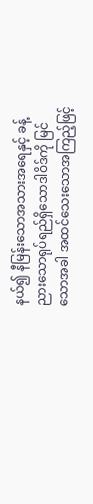နယ်၍ နီမြန်းသောအသားအရေနှင့် ခန့်ညားသောရုပ်ရည်ရှိသောဒါဝိဒ်ကို မြင်သောအခါ အထင်သေးသောအကြည့်ဖြင့်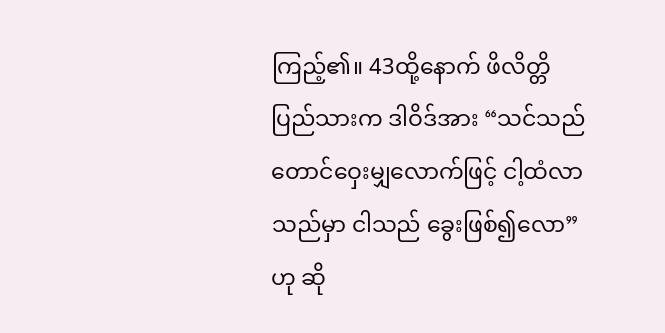ကြည့်၏။ 43ထို့နောက် ဖိလိတ္တိပြည်သားက ဒါဝိဒ်အား “သင်သည် တောင်ဝှေးမျှလောက်ဖြင့် ငါ့ထံလာသည်မှာ ငါသည် ခွေးဖြစ်၍လော”ဟု ဆို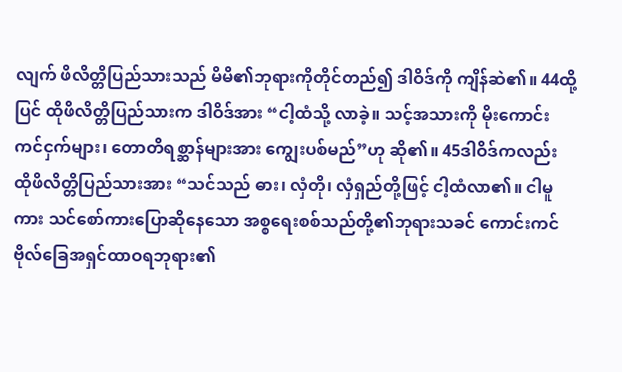လျက် ဖိလိတ္တိပြည်သားသည် မိမိ၏ဘုရားကိုတိုင်တည်၍ ဒါဝိဒ်ကို ကျိန်ဆဲ၏။ 44ထို့ပြင် ထိုဖိလိတ္တိပြည်သားက ဒါဝိဒ်အား “ငါ့ထံသို့ လာခဲ့။ သင့်အသားကို မိုးကောင်းကင်ငှက်များ၊ တောတိရစ္ဆာန်များအား ကျွေးပစ်မည်”ဟု ဆို၏။ 45ဒါဝိဒ်ကလည်း ထိုဖိလိတ္တိပြည်သားအား “သင်သည် ဓား၊ လှံတို၊ လှံရှည်တို့ဖြင့် ငါ့ထံလာ၏။ ငါမူကား သင်စော်ကားပြောဆိုနေသော အစ္စရေးစစ်သည်တို့၏ဘုရားသခင် ကောင်းကင်ဗိုလ်ခြေအရှင်ထာဝရဘုရား၏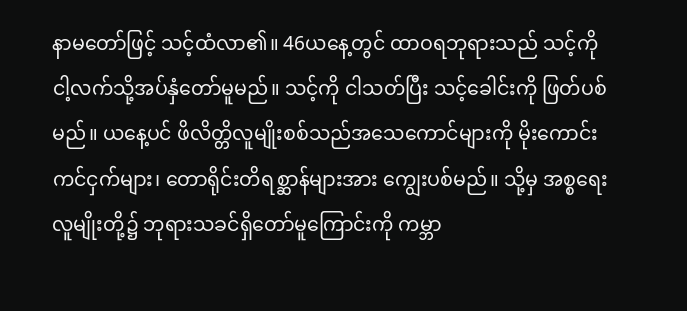နာမတော်ဖြင့် သင့်ထံလာ၏။ 46ယနေ့တွင် ထာဝရဘုရားသည် သင့်ကို ငါ့လက်သို့အပ်နှံတော်မူမည်။ သင့်ကို ငါသတ်ပြီး သင့်ခေါင်းကို ဖြတ်ပစ်မည်။ ယနေ့ပင် ဖိလိတ္တိလူမျိုးစစ်သည်အသေကောင်များကို မိုးကောင်းကင်ငှက်များ၊ တောရိုင်းတိရစ္ဆာန်များအား ကျွေးပစ်မည်။ သို့မှ အစ္စရေးလူမျိုးတို့၌ ဘုရားသခင်ရှိတော်မူကြောင်းကို ကမ္ဘာ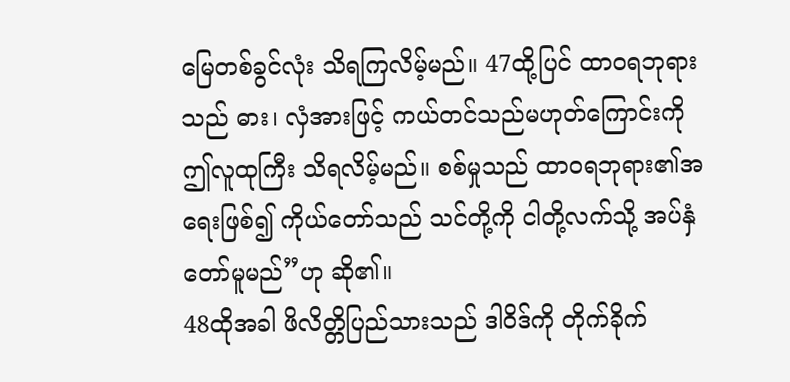မြေတစ်ခွင်လုံး သိရကြလိမ့်မည်။ 47ထို့ပြင် ထာဝရဘုရားသည် ဓား၊ လှံအားဖြင့် ကယ်တင်သည်မဟုတ်ကြောင်းကို ဤလူထုကြီး သိရလိမ့်မည်။ စစ်မှုသည် ထာဝရဘုရား၏အရေးဖြစ်၍ ကိုယ်တော်သည် သင်တို့ကို ငါတို့လက်သို့ အပ်နှံတော်မူမည်”ဟု ဆို၏။
48ထိုအခါ ဖိလိတ္တိပြည်သားသည် ဒါဝိဒ်ကို တိုက်ခိုက်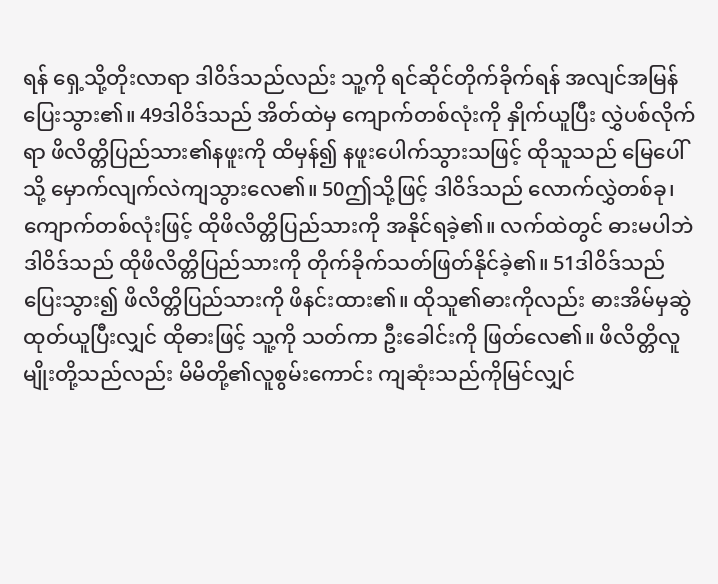ရန် ရှေ့သို့တိုးလာရာ ဒါဝိဒ်သည်လည်း သူ့ကို ရင်ဆိုင်တိုက်ခိုက်ရန် အလျင်အမြန်ပြေးသွား၏။ 49ဒါဝိဒ်သည် အိတ်ထဲမှ ကျောက်တစ်လုံးကို နှိုက်ယူပြီး လွှဲပစ်လိုက်ရာ ဖိလိတ္တိပြည်သား၏နဖူးကို ထိမှန်၍ နဖူးပေါက်သွားသဖြင့် ထိုသူသည် မြေပေါ်သို့ မှောက်လျက်လဲကျသွားလေ၏။ 50ဤသို့ဖြင့် ဒါဝိဒ်သည် လောက်လွှဲတစ်ခု၊ ကျောက်တစ်လုံးဖြင့် ထိုဖိလိတ္တိပြည်သားကို အနိုင်ရခဲ့၏။ လက်ထဲတွင် ဓားမပါဘဲ ဒါဝိဒ်သည် ထိုဖိလိတ္တိပြည်သားကို တိုက်ခိုက်သတ်ဖြတ်နိုင်ခဲ့၏။ 51ဒါဝိဒ်သည် ပြေးသွား၍ ဖိလိတ္တိပြည်သားကို ဖိနင်းထား၏။ ထိုသူ၏ဓားကိုလည်း ဓားအိမ်မှဆွဲထုတ်ယူပြီးလျှင် ထိုဓားဖြင့် သူ့ကို သတ်ကာ ဦးခေါင်းကို ဖြတ်လေ၏။ ဖိလိတ္တိလူမျိုးတို့သည်လည်း မိမိတို့၏လူစွမ်းကောင်း ကျဆုံးသည်ကိုမြင်လျှင်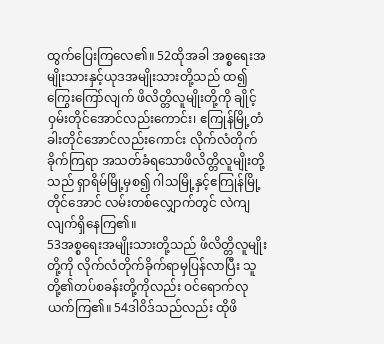ထွက်ပြေးကြလေ၏။ 52ထိုအခါ အစ္စရေးအမျိုးသားနှင့်ယုဒအမျိုးသားတို့သည် ထ၍ကြွေးကြော်လျက် ဖိလိတ္တိလူမျိုးတို့ကို ချိုင့်ဝှမ်းတိုင်အောင်လည်းကောင်း၊ ဧကြုန်မြို့တံခါးတိုင်အောင်လည်းကောင်း လိုက်လံတိုက်ခိုက်ကြရာ အသတ်ခံရသောဖိလိတ္တိလူမျိုးတို့သည် ရှာရိမ်မြို့မှစ၍ ဂါသမြို့နှင့်ဧကြုန်မြို့တိုင်အောင် လမ်းတစ်လျှောက်တွင် လဲကျလျက်ရှိနေကြ၏။
53အစ္စရေးအမျိုးသားတို့သည် ဖိလိတ္တိလူမျိုးတို့ကို လိုက်လံတိုက်ခိုက်ရာမှပြန်လာပြီး သူတို့၏တပ်စခန်းတို့ကိုလည်း ဝင်ရောက်လုယက်ကြ၏။ 54ဒါဝိဒ်သည်လည်း ထိုဖိ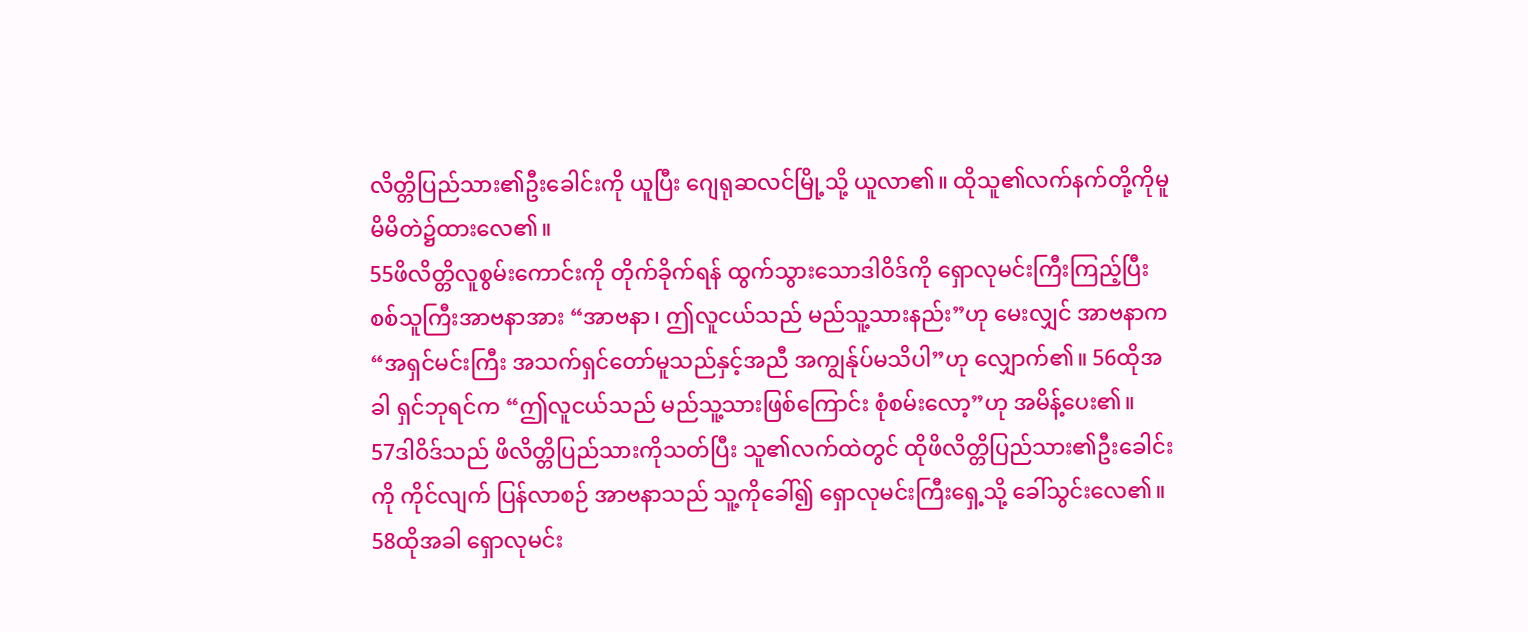လိတ္တိပြည်သား၏ဦးခေါင်းကို ယူပြီး ဂျေရုဆလင်မြို့သို့ ယူလာ၏။ ထိုသူ၏လက်နက်တို့ကိုမူ မိမိတဲ၌ထားလေ၏။
55ဖိလိတ္တိလူစွမ်းကောင်းကို တိုက်ခိုက်ရန် ထွက်သွားသောဒါဝိဒ်ကို ရှောလုမင်းကြီးကြည့်ပြီး စစ်သူကြီးအာဗနာအား “အာဗနာ၊ ဤလူငယ်သည် မည်သူ့သားနည်း”ဟု မေးလျှင် အာဗနာက “အရှင်မင်းကြီး အသက်ရှင်တော်မူသည်နှင့်အညီ အကျွန်ုပ်မသိပါ”ဟု လျှောက်၏။ 56ထိုအခါ ရှင်ဘုရင်က “ဤလူငယ်သည် မည်သူ့သားဖြစ်ကြောင်း စုံစမ်းလော့”ဟု အမိန့်ပေး၏။
57ဒါဝိဒ်သည် ဖိလိတ္တိပြည်သားကိုသတ်ပြီး သူ၏လက်ထဲတွင် ထိုဖိလိတ္တိပြည်သား၏ဦးခေါင်းကို ကိုင်လျက် ပြန်လာစဉ် အာဗနာသည် သူ့ကိုခေါ်၍ ရှောလုမင်းကြီးရှေ့သို့ ခေါ်သွင်းလေ၏။ 58ထိုအခါ ရှောလုမင်း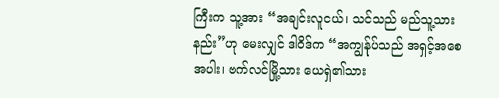ကြီးက သူ့အား “အချင်းလူငယ်၊ သင်သည် မည်သူ့သားနည်း”ဟု မေးလျှင် ဒါဝိဒ်က “အကျွန်ုပ်သည် အရှင့်အစေအပါး၊ ဗက်လင်မြို့သား ယေရှဲ၏သား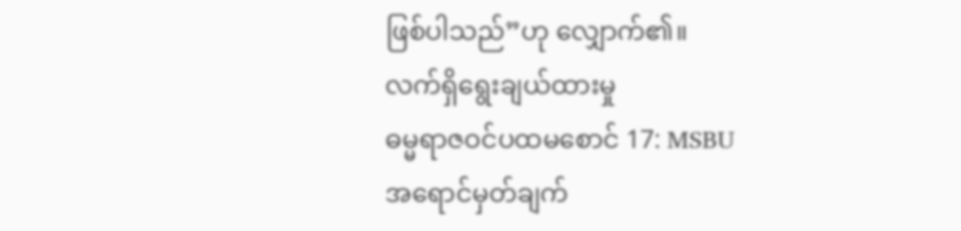ဖြစ်ပါသည်”ဟု လျှောက်၏။
လက်ရှိရွေးချယ်ထားမှု
ဓမ္မရာဇဝင်ပထမစောင် 17: MSBU
အရောင်မှတ်ချက်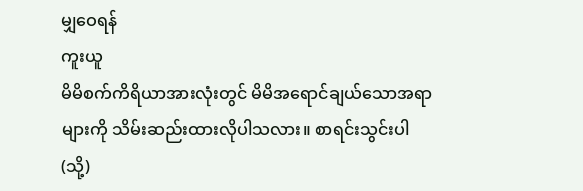မျှဝေရန်
ကူးယူ
မိမိစက်ကိရိယာအားလုံးတွင် မိမိအရောင်ချယ်သောအရာများကို သိမ်းဆည်းထားလိုပါသလား။ စာရင်းသွင်းပါ (သို့)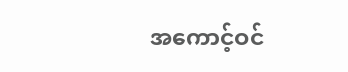အကောင့်ဝင်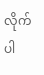လိုက်ပါ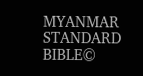MYANMAR STANDARD BIBLE©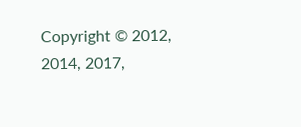Copyright © 2012, 2014, 2017,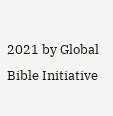2021 by Global Bible Initiative